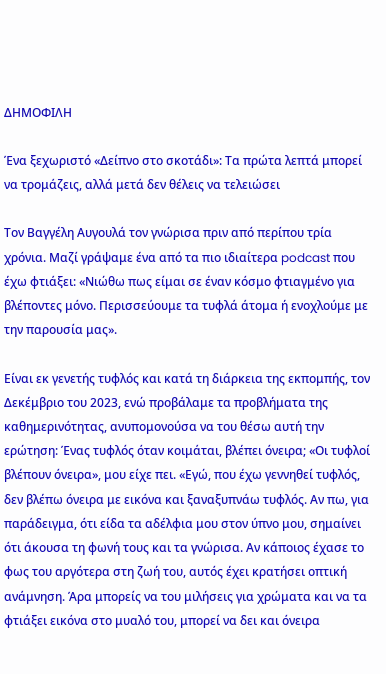ΔΗΜΟΦΙΛΗ

Ένα ξεχωριστό «Δείπνο στο σκοτάδι»: Τα πρώτα λεπτά μπορεί να τρομάζεις, αλλά μετά δεν θέλεις να τελειώσει

Τον Βαγγέλη Αυγουλά τον γνώρισα πριν από περίπου τρία χρόνια. Μαζί γράψαμε ένα από τα πιο ιδιαίτερα podcast που έχω φτιάξει: «Νιώθω πως είμαι σε έναν κόσμο φτιαγμένο για βλέποντες μόνο. Περισσεύουμε τα τυφλά άτομα ή ενοχλούμε με την παρουσία μας».

Είναι εκ γενετής τυφλός και κατά τη διάρκεια της εκπομπής, τον Δεκέμβριο του 2023, ενώ προβάλαμε τα προβλήματα της καθημερινότητας, ανυπομονούσα να του θέσω αυτή την ερώτηση: Ένας τυφλός όταν κοιμάται, βλέπει όνειρα; «Οι τυφλοί βλέπουν όνειρα», μου είχε πει. «Εγώ, που έχω γεννηθεί τυφλός, δεν βλέπω όνειρα με εικόνα και ξαναξυπνάω τυφλός. Αν πω, για παράδειγμα, ότι είδα τα αδέλφια μου στον ύπνο μου, σημαίνει ότι άκουσα τη φωνή τους και τα γνώρισα. Αν κάποιος έχασε το φως του αργότερα στη ζωή του, αυτός έχει κρατήσει οπτική ανάμνηση. Άρα μπορείς να του μιλήσεις για χρώματα και να τα φτιάξει εικόνα στο μυαλό του, μπορεί να δει και όνειρα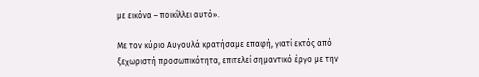με εικόνα – ποικίλλει αυτό».

Με τον κύριο Αυγουλά κρατήσαμε επαφή, γιατί εκτός από ξεχωριστή προσωπικότητα, επιτελεί σημαντικό έργο με την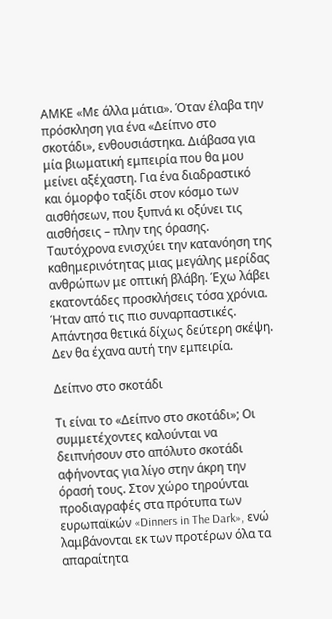ΑΜΚΕ «Με άλλα μάτια». Όταν έλαβα την πρόσκληση για ένα «Δείπνο στο σκοτάδι», ενθουσιάστηκα. Διάβασα για μία βιωματική εμπειρία που θα μου μείνει αξέχαστη. Για ένα διαδραστικό και όμορφο ταξίδι στον κόσμο των αισθήσεων, που ξυπνά κι οξύνει τις αισθήσεις – πλην της όρασης. Ταυτόχρονα ενισχύει την κατανόηση της καθημερινότητας μιας μεγάλης μερίδας ανθρώπων με οπτική βλάβη. Έχω λάβει εκατοντάδες προσκλήσεις τόσα χρόνια. Ήταν από τις πιο συναρπαστικές. Απάντησα θετικά δίχως δεύτερη σκέψη. Δεν θα έχανα αυτή την εμπειρία.

Δείπνο στο σκοτάδι

Τι είναι το «Δείπνο στο σκοτάδι»; Οι συμμετέχοντες καλούνται να δειπνήσουν στο απόλυτο σκοτάδι αφήνοντας για λίγο στην άκρη την όρασή τους. Στον χώρο τηρούνται προδιαγραφές στα πρότυπα των ευρωπαϊκών «Dinners in The Dark», ενώ λαμβάνονται εκ των προτέρων όλα τα απαραίτητα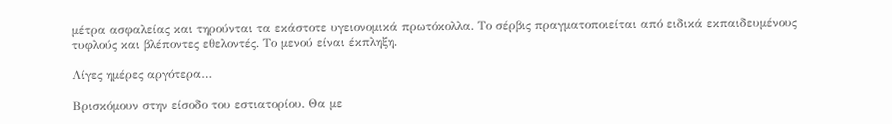μέτρα ασφαλείας και τηρούνται τα εκάστοτε υγειονομικά πρωτόκολλα. Το σέρβις πραγματοποιείται από ειδικά εκπαιδευμένους τυφλούς και βλέποντες εθελοντές. Το μενού είναι έκπληξη.

Λίγες ημέρες αργότερα…

Βρισκόμουν στην είσοδο του εστιατορίου. Θα με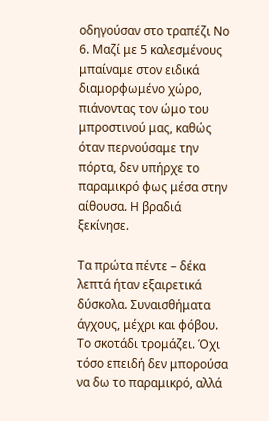οδηγούσαν στο τραπέζι Νο 6. Μαζί με 5 καλεσμένους μπαίναμε στον ειδικά διαμορφωμένο χώρο, πιάνοντας τον ώμο του μπροστινού μας, καθώς όταν περνούσαμε την πόρτα, δεν υπήρχε το παραμικρό φως μέσα στην αίθουσα. Η βραδιά ξεκίνησε.

Τα πρώτα πέντε – δέκα λεπτά ήταν εξαιρετικά δύσκολα. Συναισθήματα άγχους, μέχρι και φόβου. Το σκοτάδι τρομάζει. Όχι τόσο επειδή δεν μπορούσα να δω το παραμικρό, αλλά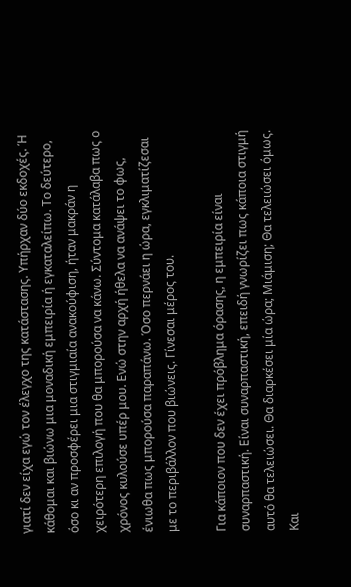γιατί δεν είχα εγώ τον έλεγχο της κατάστασης. Υπήρχαν δύο εκδοχές. Ή κάθομαι και βιώνω μια μοναδική εμπειρία ή εγκαταλείπω. Το δεύτερο, όσο κι αν προσφέρει μια στιγμιαία ανακούφιση, ήταν μακράν η χειρότερη επιλογή που θα μπορούσα να κάνω. Σύντομα κατάλαβα πως ο χρόνος κυλούσε υπέρ μου. Ενώ στην αρχή ήθελα να ανάψει το φως, ένιωθα πως μπορούσα παραπάνω. Όσο περνάει η ώρα, εγκλιματίζεσαι με το περιβάλλον που βιώνεις. Γίνεσαι μέρος του.

Για κάποιον που δεν έχει πρόβλημα όρασης, η εμπειρία είναι συναρπαστική. Είναι συναρπαστική, επειδή γνωρίζει πως κάποια στιγμή αυτό θα τελειώσει. Θα διαρκέσει μία ώρα; Μιάμιση; Θα τελειώσει όμως. Και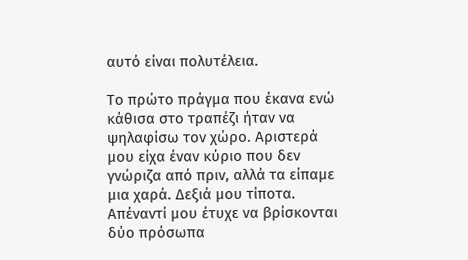αυτό είναι πολυτέλεια.

Το πρώτο πράγμα που έκανα ενώ κάθισα στο τραπέζι ήταν να ψηλαφίσω τον χώρο. Αριστερά μου είχα έναν κύριο που δεν γνώριζα από πριν, αλλά τα είπαμε μια χαρά. Δεξιά μου τίποτα. Απέναντί μου έτυχε να βρίσκονται δύο πρόσωπα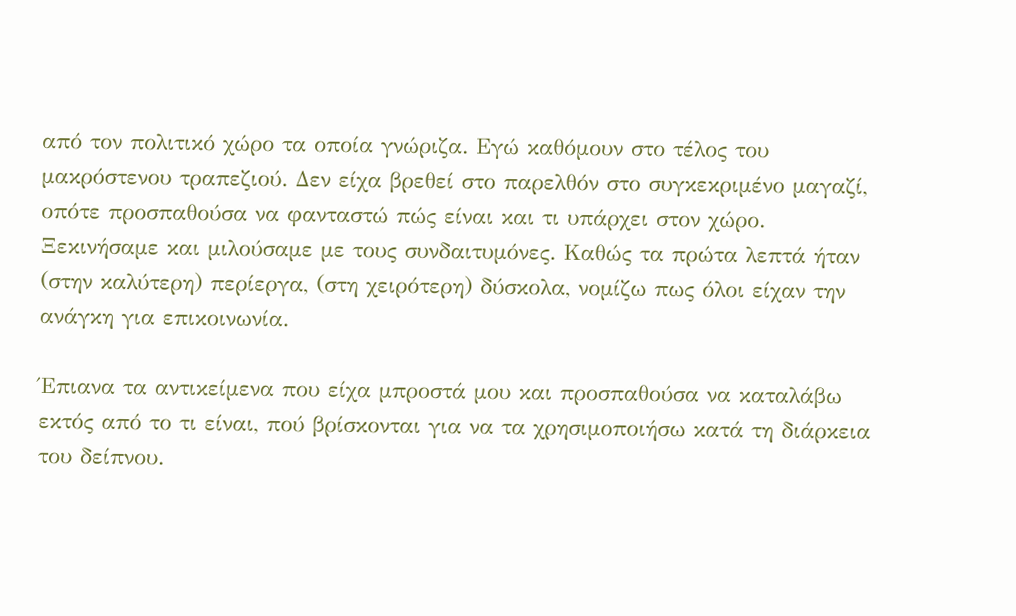από τον πολιτικό χώρο τα οποία γνώριζα. Εγώ καθόμουν στο τέλος του μακρόστενου τραπεζιού. Δεν είχα βρεθεί στο παρελθόν στο συγκεκριμένο μαγαζί, οπότε προσπαθούσα να φανταστώ πώς είναι και τι υπάρχει στον χώρο. Ξεκινήσαμε και μιλούσαμε με τους συνδαιτυμόνες. Καθώς τα πρώτα λεπτά ήταν (στην καλύτερη) περίεργα, (στη χειρότερη) δύσκολα, νομίζω πως όλοι είχαν την ανάγκη για επικοινωνία.

Έπιανα τα αντικείμενα που είχα μπροστά μου και προσπαθούσα να καταλάβω εκτός από το τι είναι, πού βρίσκονται για να τα χρησιμοποιήσω κατά τη διάρκεια του δείπνου.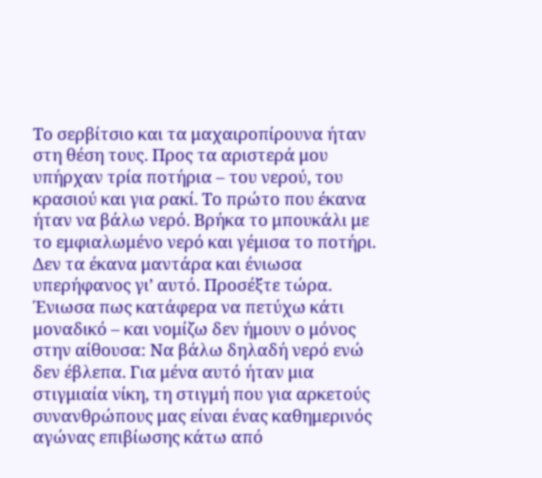Το σερβίτσιο και τα μαχαιροπίρουνα ήταν στη θέση τους. Προς τα αριστερά μου υπήρχαν τρία ποτήρια – του νερού, του κρασιού και για ρακί. Το πρώτο που έκανα ήταν να βάλω νερό. Βρήκα το μπουκάλι με το εμφιαλωμένο νερό και γέμισα το ποτήρι. Δεν τα έκανα μαντάρα και ένιωσα υπερήφανος γι’ αυτό. Προσέξτε τώρα. Ένιωσα πως κατάφερα να πετύχω κάτι μοναδικό – και νομίζω δεν ήμουν ο μόνος στην αίθουσα: Να βάλω δηλαδή νερό ενώ δεν έβλεπα. Για μένα αυτό ήταν μια στιγμιαία νίκη, τη στιγμή που για αρκετούς συνανθρώπους μας είναι ένας καθημερινός αγώνας επιβίωσης κάτω από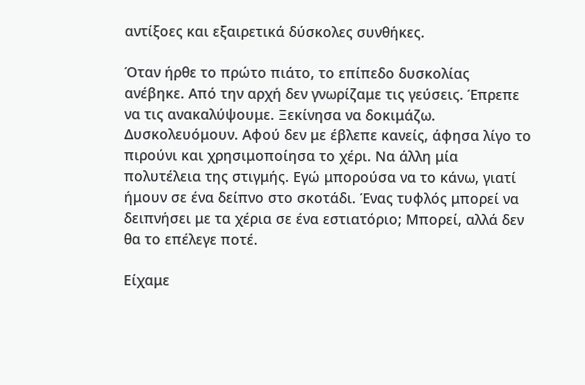αντίξοες και εξαιρετικά δύσκολες συνθήκες.

Όταν ήρθε το πρώτο πιάτο, το επίπεδο δυσκολίας ανέβηκε. Από την αρχή δεν γνωρίζαμε τις γεύσεις. Έπρεπε να τις ανακαλύψουμε. Ξεκίνησα να δοκιμάζω. Δυσκολευόμουν. Αφού δεν με έβλεπε κανείς, άφησα λίγο το πιρούνι και χρησιμοποίησα το χέρι. Να άλλη μία πολυτέλεια της στιγμής. Εγώ μπορούσα να το κάνω, γιατί ήμουν σε ένα δείπνο στο σκοτάδι. Ένας τυφλός μπορεί να δειπνήσει με τα χέρια σε ένα εστιατόριο; Μπορεί, αλλά δεν θα το επέλεγε ποτέ.

Είχαμε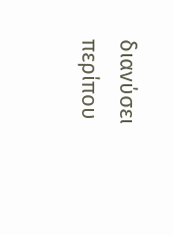διανύσει περίπου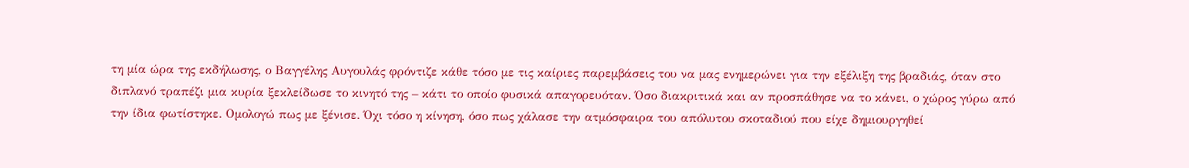τη μία ώρα της εκδήλωσης, ο Βαγγέλης Αυγουλάς φρόντιζε κάθε τόσο με τις καίριες παρεμβάσεις του να μας ενημερώνει για την εξέλιξη της βραδιάς, όταν στο διπλανό τραπέζι μια κυρία ξεκλείδωσε το κινητό της – κάτι το οποίο φυσικά απαγορευόταν. Όσο διακριτικά και αν προσπάθησε να το κάνει, ο χώρος γύρω από την ίδια φωτίστηκε. Ομολογώ πως με ξένισε. Όχι τόσο η κίνηση, όσο πως χάλασε την ατμόσφαιρα του απόλυτου σκοταδιού που είχε δημιουργηθεί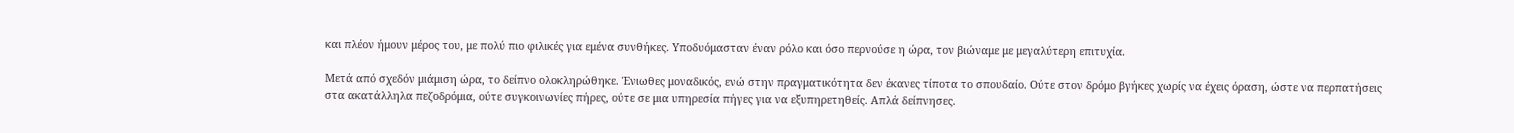και πλέον ήμουν μέρος του, με πολύ πιο φιλικές για εμένα συνθήκες. Υποδυόμασταν έναν ρόλο και όσο περνούσε η ώρα, τον βιώναμε με μεγαλύτερη επιτυχία.

Μετά από σχεδόν μιάμιση ώρα, το δείπνο ολοκληρώθηκε. Ένιωθες μοναδικός, ενώ στην πραγματικότητα δεν έκανες τίποτα το σπουδαίο. Ούτε στον δρόμο βγήκες χωρίς να έχεις όραση, ώστε να περπατήσεις στα ακατάλληλα πεζοδρόμια, ούτε συγκοινωνίες πήρες, ούτε σε μια υπηρεσία πήγες για να εξυπηρετηθείς. Απλά δείπνησες.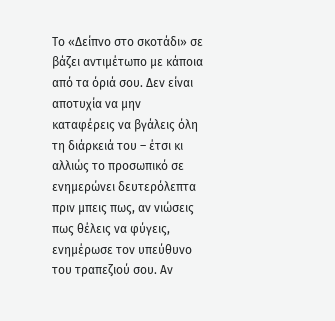Το «Δείπνο στο σκοτάδι» σε βάζει αντιμέτωπο με κάποια από τα όριά σου. Δεν είναι αποτυχία να μην καταφέρεις να βγάλεις όλη τη διάρκειά του – έτσι κι αλλιώς το προσωπικό σε ενημερώνει δευτερόλεπτα πριν μπεις πως, αν νιώσεις πως θέλεις να φύγεις, ενημέρωσε τον υπεύθυνο του τραπεζιού σου. Αν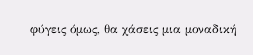φύγεις όμως, θα χάσεις μια μοναδική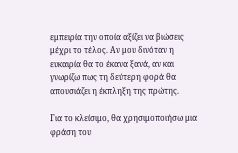εμπειρία την οποία αξίζει να βιώσεις μέχρι το τέλος. Αν μου δινόταν η ευκαιρία θα το έκανα ξανά, αν και γνωρίζω πως τη δεύτερη φορά θα απουσιάζει η έκπληξη της πρώτης.

Για το κλείσιμο, θα χρησιμοποιήσω μια φράση του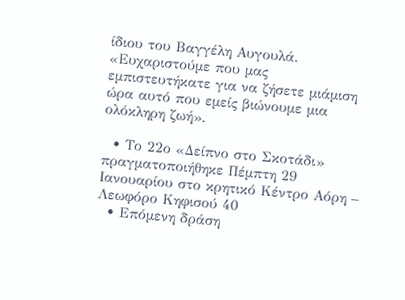ίδιου του Βαγγέλη Αυγουλά. «Ευχαριστούμε που μας εμπιστευτήκατε για να ζήσετε μιάμιση ώρα αυτό που εμείς βιώνουμε μια ολόκληρη ζωή».

  • Το 22ο «Δείπνο στο Σκοτάδι» πραγματοποιήθηκε Πέμπτη 29 Ιανουαρίου στο κρητικό Κέντρο Αόρη – Λεωφόρο Κηφισού 40
  • Επόμενη δράση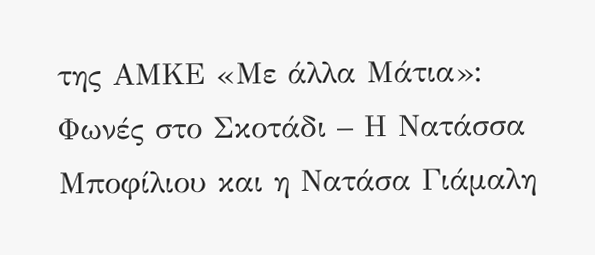της ΑΜΚΕ «Με άλλα Μάτια»: Φωνές στο Σκοτάδι – Η Νατάσσα Μποφίλιου και η Νατάσα Γιάμαλη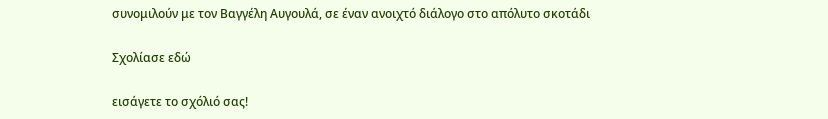συνομιλούν με τον Βαγγέλη Αυγουλά, σε έναν ανοιχτό διάλογο στο απόλυτο σκοτάδι

Σχολίασε εδώ

εισάγετε το σχόλιό σας!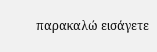παρακαλώ εισάγετε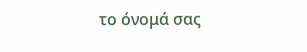το όνομά σας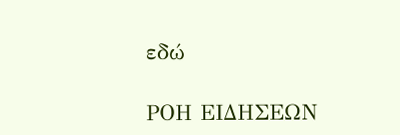εδώ

ΡΟΗ ΕΙΔΗΣΕΩΝ